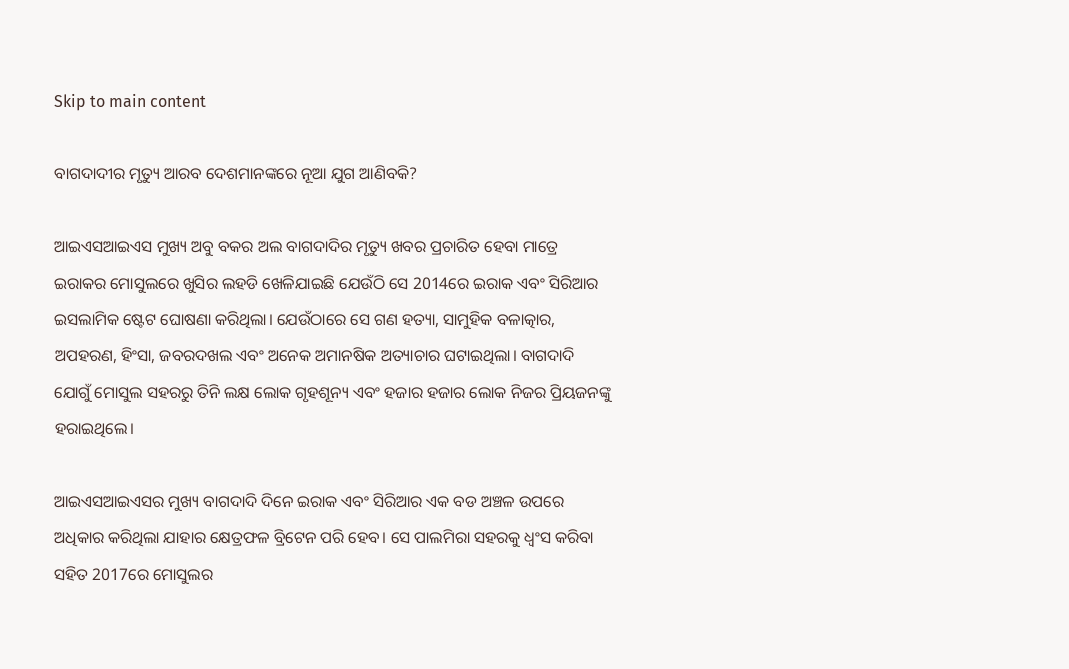Skip to main content

ବାଗଦାଦୀର ମୃତ୍ୟୁ ଆରବ ଦେଶମାନଙ୍କରେ ନୂଆ ଯୁଗ ଆଣିବକି?

ଆଇଏସଆଇଏସ ମୁଖ୍ୟ ଅବୁ ବକର ଅଲ ବାଗଦାଦିର ମୃତ୍ୟୁ ଖବର ପ୍ରଚାରିତ ହେବା ମାତ୍ରେ ଇରାକର ମୋସୁଲରେ ଖୁସିର ଲହଡି ଖେଳିଯାଇଛି ଯେଉଁଠି ସେ 2014ରେ ଇରାକ ଏବଂ ସିରିଆର ଇସଲାମିକ ଷ୍ଟେଟ ଘୋଷଣା କରିଥିଲା। ଯେଉଁଠାରେ ସେ ଗଣ ହତ୍ୟା, ସାମୁହିକ ବଳାତ୍କାର, ଅପହରଣ, ହିଂସା, ଜବରଦଖଲ ଏବଂ ଅନେକ ଅମାନଷିକ ଅତ୍ୟାଚାର ଘଟାଇଥିଲା। ବାଗଦାଦି ଯୋଗୁଁ ମୋସୁଲ ସହରରୁ ତିନି ଲକ୍ଷ ଲୋକ ଗୃହଶୂନ୍ୟ ଏବଂ ହଜାର ହଜାର ଲୋକ ନିଜର ପ୍ରିୟଜନଙ୍କୁ ହରାଇଥିଲେ।

ଆଇଏସଆଇଏସର ମୁଖ୍ୟ ବାଗଦାଦି ଦିନେ ଇରାକ ଏବଂ ସିରିଆର ଏକ ବଡ ଅଞ୍ଚଳ ଉପରେ ଅଧିକାର କରିଥିଲା ଯାହାର କ୍ଷେତ୍ରଫଳ ବ୍ରିଟେନ ପରି ହେବ। ସେ ପାଲମିରା ସହରକୁ ଧ୍ୱଂସ କରିବା ସହିତ 2017ରେ ମୋସୁଲର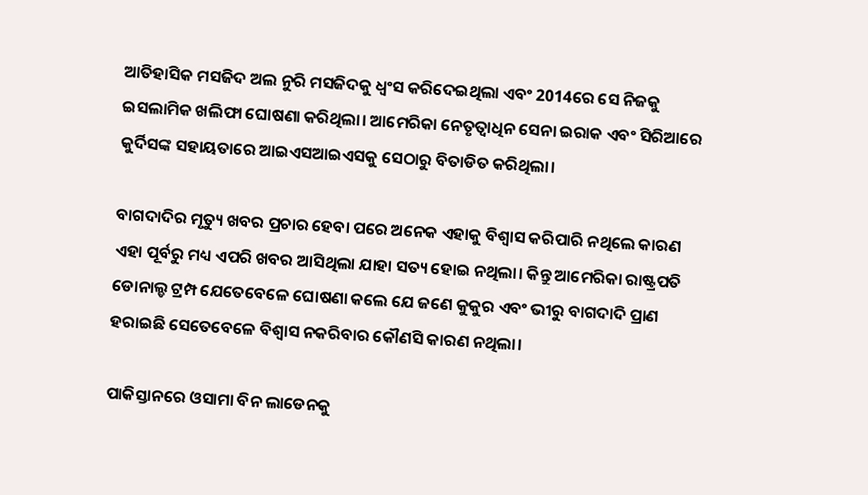ଆତିହାସିକ ମସଜିଦ ଅଲ ନୁରି ମସଜିଦକୁ ଧ୍ୱଂସ କରିଦେଇଥିଲା ଏବଂ 2014ରେ ସେ ନିଜକୁ ଇସଲାମିକ ଖଲିଫା ଘୋଷଣା କରିଥିଲା। ଆମେରିକା ନେତୃତ୍ୱାଧିନ ସେନା ଇରାକ ଏବଂ ସିରିଆରେ କୁର୍ଦିସଙ୍କ ସହାୟତାରେ ଆଇଏସଆଇଏସକୁ ସେଠାରୁ ବିତାଡିତ କରିଥିଲା।

ବାଗଦାଦିର ମୃତ୍ୟୁ ଖବର ପ୍ରଚାର ହେବା ପରେ ଅନେକ ଏହାକୁ ବିଶ୍ୱାସ କରିପାରି ନଥିଲେ କାରଣ ଏହା ପୂର୍ବରୁ ମଧ୍ୟ ଏପରି ଖବର ଆସିଥିଲା ଯାହା ସତ୍ୟ ହୋଇ ନଥିଲା। କିନ୍ତୁ ଆମେରିକା ରାଷ୍ଟ୍ରପତି ଡୋନାଲ୍ଡ ଟ୍ରମ୍ପ ଯେତେବେଳେ ଘୋଷଣା କଲେ ଯେ ଜଣେ କୁକୁର ଏବଂ ଭୀରୁ ବାଗଦାଦି ପ୍ରାଣ ହରାଇଛି ସେତେବେଳେ ବିଶ୍ୱାସ ନକରିବାର କୌଣସି କାରଣ ନଥିଲା।

ପାକିସ୍ତାନରେ ଓସାମା ବିନ ଲାଡେନକୁ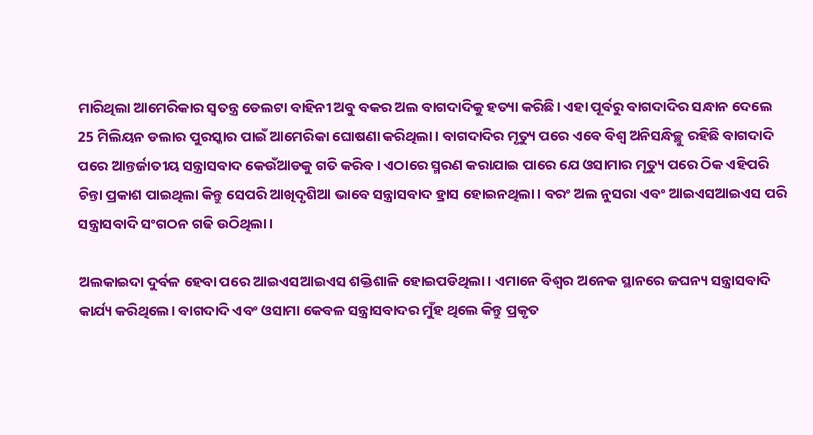ମାରିଥିଲା ଆମେରିକାର ସ୍ୱତନ୍ତ୍ର ଡେଲଟା ବାହିନୀ ଅବୁ ବକର ଅଲ ବାଗଦାଦିକୁ ହତ୍ୟା କରିଛି। ଏହା ପୂର୍ବରୁ ବାଗଦାଦିର ସନ୍ଧାନ ଦେଲେ 25 ମିଲିୟନ ଡଲାର ପୁରସ୍କାର ପାଇଁ ଆମେରିକା ଘୋଷଣା କରିଥିଲା। ବାଗଦାଦିର ମୃତ୍ୟୁ ପରେ ଏବେ ବିଶ୍ୱ ଅନିସନ୍ଧିଚ୍ଛୁ ରହିଛି ବାଗଦାଦି ପରେ ଆନ୍ତର୍ଜାତୀୟ ସନ୍ତ୍ରାସବାଦ କେଉଁଆଡକୁ ଗତି କରିବ। ଏଠାରେ ସ୍ମରଣ କରାଯାଇ ପାରେ ଯେ ଓସାମାର ମୃତ୍ୟୁ ପରେ ଠିକ ଏହିପରି ଚିନ୍ତା ପ୍ରକାଶ ପାଇଥିଲା କିନ୍ତୁ ସେପରି ଆଖିଦୃଶିଆ ଭାବେ ସନ୍ତ୍ରାସବାଦ ହ୍ରାସ ହୋଇନଥିଲା। ବରଂ ଅଲ ନୁସରା ଏବଂ ଆଇଏସଆଇଏସ ପରି ସନ୍ତ୍ରାସବାଦି ସଂଗଠନ ଗଢି ଉଠିଥିଲା।

ଅଲକାଇଦା ଦୁର୍ବଳ ହେବା ପରେ ଆଇଏସଆଇଏସ ଶକ୍ତିଶାଳି ହୋଇପଡିଥିଲା। ଏମାନେ ବିଶ୍ୱର ଅନେକ ସ୍ଥାନରେ ଜଘନ୍ୟ ସନ୍ତ୍ରାସବାଦି କାର୍ଯ୍ୟ କରିଥିଲେ। ବାଗଦାଦି ଏବଂ ଓସାମା କେବଳ ସନ୍ତ୍ରାସବାଦର ମୁଁହ ଥିଲେ କିନ୍ତୁ ପ୍ରକୃତ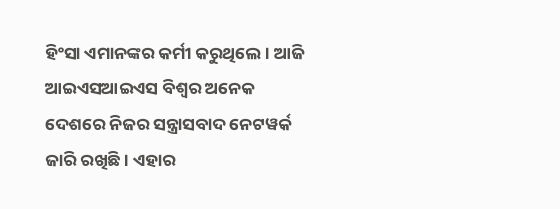ହିଂସା ଏମାନଙ୍କର କର୍ମୀ କରୁଥିଲେ। ଆଜି ଆଇଏସଆଇଏସ ବିଶ୍ୱର ଅନେକ ଦେଶରେ ନିଜର ସନ୍ତ୍ରାସବାଦ ନେଟୱର୍କ ଜାରି ରଖିଛି। ଏହାର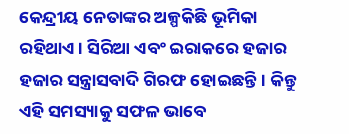କେନ୍ଦ୍ରୀୟ ନେତାଙ୍କର ଅଳ୍ପକିଛି ଭୂମିକା ରହିଥାଏ। ସିରିଆ ଏବଂ ଇରାକରେ ହଜାର ହଜାର ସନ୍ତ୍ରାସବାଦି ଗିରଫ ହୋଇଛନ୍ତି। କିନ୍ତୁ ଏହି ସମସ୍ୟାକୁ ସଫଳ ଭାବେ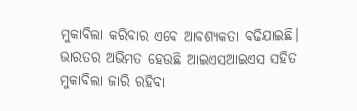ମୁକାବିଲା କରିବାର ଏବେ ଆବଶ୍ୟକତା ବଢିଯାଇଛି। ଭାରତର ଅଭିମତ ହେଉଛି ଆଇଏସଆଇଏସ ସହିତ ମୁକାବିଲା ଜାରି ରହିବା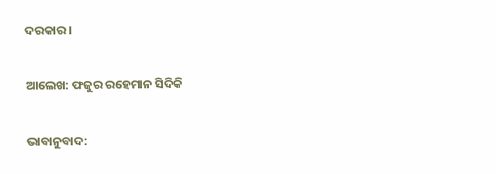ଦରକାର।

ଆଲେଖ: ଫଜୁର ରହେମାନ ସିଦିକି

ଭାବାନୁବାଦ: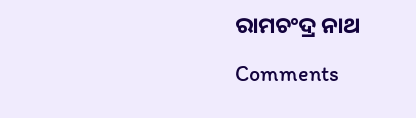ରାମଚଂଦ୍ର ନାଥ

Comments